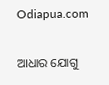Odiapua.com

ଆଧାର ଯୋଗୁ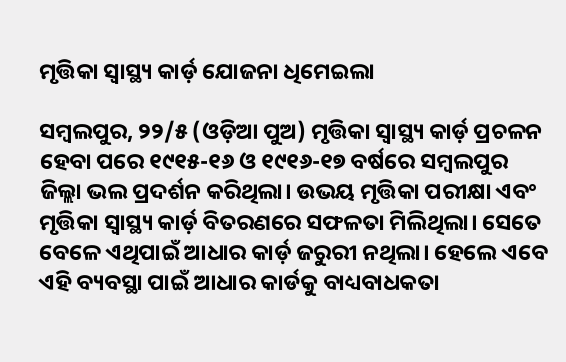ମୃତ୍ତିକା ସ୍ୱାସ୍ଥ୍ୟ କାର୍ଡ଼ ଯୋଜନା ଧିମେଇଲା

ସମ୍ବଲପୁର, ୨୨/୫ (ଓଡ଼ିଆ ପୁଅ) ମୃତ୍ତିକା ସ୍ୱାସ୍ଥ୍ୟ କାର୍ଡ଼ ପ୍ରଚଳନ ହେବା ପରେ ୧୯୧୫-୧୬ ଓ ୧୯୧୬-୧୭ ବର୍ଷରେ ସମ୍ବଲପୁର ଜିଲ୍ଲା ଭଲ ପ୍ରଦର୍ଶନ କରିଥିଲା। ଉଭୟ ମୃତ୍ତିକା ପରୀକ୍ଷା ଏବଂ ମୃତ୍ତିକା ସ୍ୱାସ୍ଥ୍ୟ କାର୍ଡ଼ ବିତରଣରେ ସଫଳତା ମିଲିଥିଲା। ସେତେ ବେଳେ ଏଥିପାଇଁ ଆଧାର କାର୍ଡ଼ ଜରୁରୀ ନଥିଲା। ହେଲେ ଏବେ ଏହି ବ୍ୟବସ୍ଥା ପାଇଁ ଆଧାର କାର୍ଡକୁ ବାଧ୍ୟବାଧକତା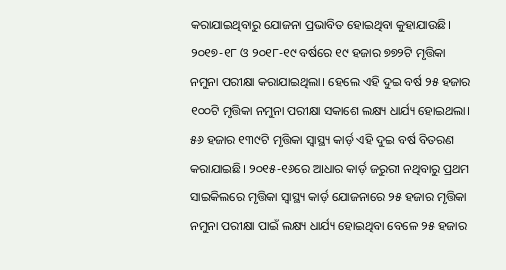କରାଯାଇଥିବାରୁ ଯୋଜନା ପ୍ରଭାବିତ ହୋଇଥିବା କୁହାଯାଉଛି। ୨୦୧୭-୧୮ ଓ ୨୦୧୮-୧୯ ବର୍ଷରେ ୧୯ ହଜାର ୭୭୨ଟି ମୃତ୍ତିକା ନମୁନା ପରୀକ୍ଷା କରାଯାଇଥିଲା। ହେଲେ ଏହି ଦୁଇ ବର୍ଷ ୨୫ ହଜାର ୧୦୦ଟି ମୃତ୍ତିକା ନମୁନା ପରୀକ୍ଷା ସକାଶେ ଲକ୍ଷ୍ୟ ଧାର୍ଯ୍ୟ ହୋଇଥଲା। ୫୬ ହଜାର ୧୩୯ଟି ମୃତ୍ତିକା ସ୍ୱାସ୍ଥ୍ୟ କାର୍ଡ଼ ଏହି ଦୁଇ ବର୍ଷ ବିତରଣ କରାଯାଇଛି। ୨୦୧୫-୧୬ରେ ଆଧାର କାର୍ଡ଼ ଜରୁରୀ ନଥିବାରୁ ପ୍ରଥମ ସାଇକିଲରେ ମୃତ୍ତିକା ସ୍ୱାସ୍ଥ୍ୟ କାର୍ଡ଼ ଯୋଜନାରେ ୨୫ ହଜାର ମୃତ୍ତିକା ନମୁନା ପରୀକ୍ଷା ପାଇଁ ଲକ୍ଷ୍ୟ ଧାର୍ଯ୍ୟ ହୋଇଥିବା ବେଳେ ୨୫ ହଜାର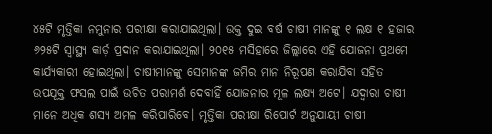୪୫ଟି ମୃତ୍ତିକା ନମୁନାର ପରୀକ୍ଷା କରାଯାଇଥିଲା। ଉକ୍ତ ଦୁଇ ବର୍ଷ ଚାଷୀ ମାନଙ୍କୁ ୧ ଲକ୍ଷ ୧ ହଜାର ୬୨୫ଟି ସ୍ୱାସ୍ଥ୍ୟ କାର୍ଡ଼ ପ୍ରଦାନ କରାଯାଇଥିଲା। ୨୦୧୫ ମସିହାରେ ଜିଲ୍ଲାରେ ଏହି ଯୋଜନା ପ୍ରଥମେ କାର୍ଯ୍ୟକାରୀ ହୋଇଥିଲା। ଚାଷୀମାନଙ୍କୁ ସେମାନଙ୍କ ଜମିର ମାନ ନିରୂପଣ କରାଯିବା ସହିତ ଉପଯୂକ୍ତ ଫସଲ ପାଇଁ ଉଚିତ ପରାମର୍ଶ ଦେବାହିଁ ଯୋଜନାର ମୂଳ ଲକ୍ଷ୍ୟ ଅଟେ। ଯଦ୍ୱାରା ଚାଷୀ ମାନେ ଅଧିକ ଶସ୍ୟ ଅମଳ କରିପାରିବେ। ମୃତ୍ତିକା ପରୀକ୍ଷା ରିପୋର୍ଟ ଅନୁଯାୟୀ ଚାଷୀ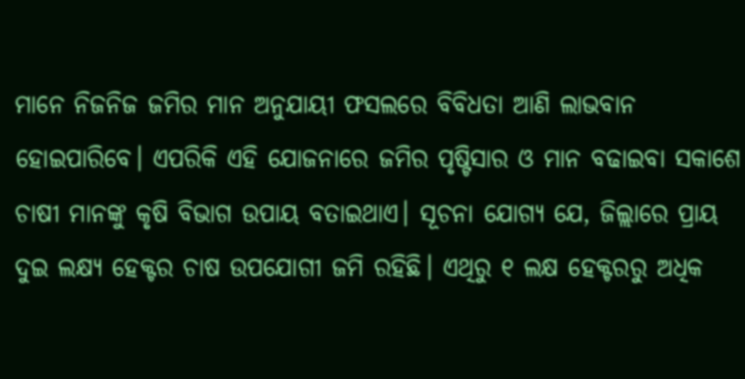ମାନେ ନିଜନିଜ ଜମିର ମାନ ଅନୁଯାୟୀ ଫସଲରେ ବିବିଧତା ଆଣି ଲାଭବାନ ହୋଇପାରିବେ। ଏପରିକି ଏହି ଯୋଜନାରେ ଜମିର ପୃଷ୍ଟିସାର ଓ ମାନ ବଢାଇବା ସକାଶେ ଚାଷୀ ମାନଙ୍କୁ କୃଷି ବିଭାଗ ଉପାୟ ବତାଇଥାଏ। ସୂଚନା ଯୋଗ୍ୟ ଯେ, ଜିଲ୍ଲାରେ ପ୍ରାୟ ଦୁଇ ଲକ୍ଷ୍ୟ ହେକ୍ଟର ଚାଷ ଉପଯୋଗୀ ଜମି ରହିଛି। ଏଥିରୁ ୧ ଲକ୍ଷ ହେକ୍ଟରରୁ ଅଧିକ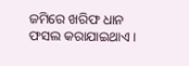ଜମିରେ ଖରିଫ ଧାନ ଫସଲ କରାଯାଇଥାଏ।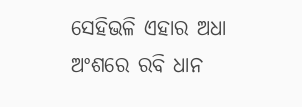ସେହିଭଳି ଏହାର ଅଧା ଅଂଶରେ ରବି ଧାନ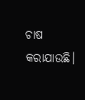ଚାଷ କରାଯାଉଛି।